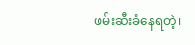ဖမ်းဆီးခံနေရတဲ့၊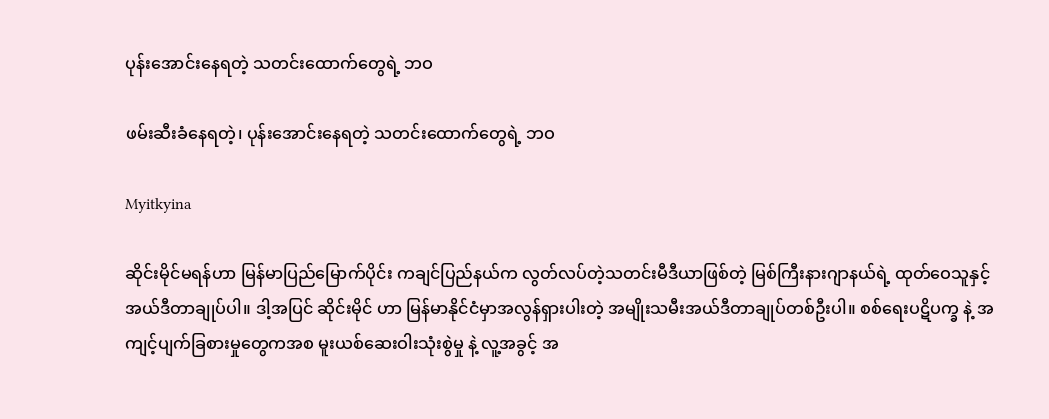ပုန်းအောင်းနေရတဲ့ သတင်းထောက်တွေရဲ့ ဘဝ

ဖမ်းဆီးခံနေရတဲ့၊ ပုန်းအောင်းနေရတဲ့ သတင်းထောက်တွေရဲ့ ဘဝ

Myitkyina

ဆိုင်းမိုင်မရန်ဟာ မြန်မာပြည်မြောက်ပိုင်း ကချင်ပြည်နယ်က လွတ်လပ်တဲ့သတင်းမီဒီယာဖြစ်တဲ့ မြစ်ကြီးနားဂျာနယ်ရဲ့ ထုတ်ဝေသူနှင့်အယ်ဒီတာချုပ်ပါ။ ဒါ့အပြင် ဆိုင်းမိုင် ဟာ မြန်မာနိုင်ငံမှာအလွန်ရှားပါးတဲ့ အမျိုးသမီးအယ်ဒီတာချုပ်တစ်ဦးပါ။ စစ်ရေးပဋိပက္ခ နဲ့ အကျင့်ပျက်ခြစားမှုတွေကအစ မူးယစ်ဆေးဝါးသုံးစွဲမှု နဲ့ လူ့အခွင့် အ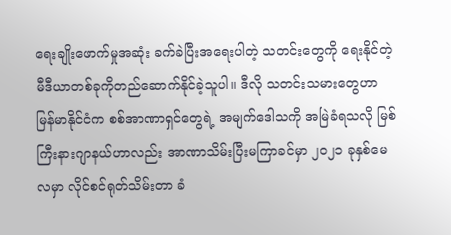ရေးချိုးဖောက်မှုအဆုံး ခက်ခဲပြီးအရေးပါတဲ့ သတင်းတွေကို ရေးနိုင်တဲ့ မီဒီယာတစ်ခုကိုတည်ဆောက်နိုင်ခဲ့သူပါ။ ဒီလို သတင်းသမားတွေဟာ မြန်မာနိုင်ငံက စစ်အာဏာရှင်တွေရဲ့ အမျက်ဒေါသကို အမြဲခံရသလို မြစ်ကြီးနားဂျာနယ်ဟာလည်း အာဏာသိမ်းပြီးမကြာခင်မှာ ၂၀၂၁ ခုနှစ်မေလမှာ လိုင်စင်ရုတ်သိမ်းတာ ခံ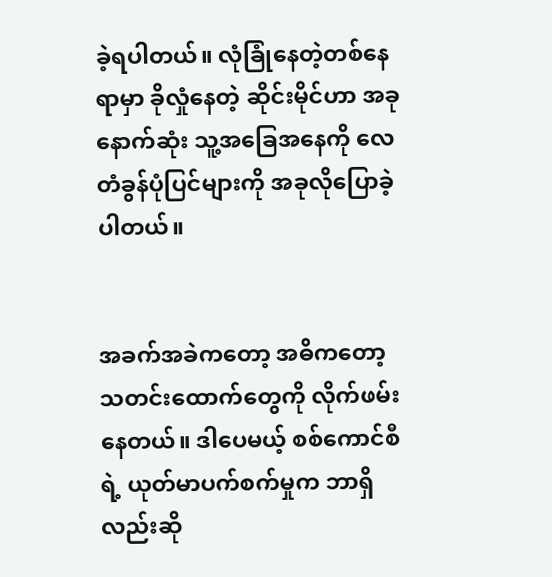ခဲ့ရပါတယ်။ လုံခြုံနေတဲ့တစ်နေရာမှာ ခိုလှုံနေတဲ့ ဆိုင်းမိုင်ဟာ အခုနောက်ဆုံး သူ့အခြေအနေကို လေတံခွန်ပုံပြင်များကို အခုလိုပြောခဲ့ပါတယ်။


အခက်အခဲကတော့ အဓိကတော့ သတင်းထောက်တွေကို လိုက်ဖမ်းနေတယ်။ ဒါပေမယ့် စစ်ကောင်စီရဲ့ ယုတ်မာပက်စက်မှုက ဘာရှိလည်းဆို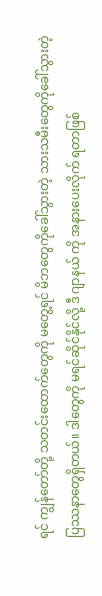ရင် ကျွန်တော်တို့ သတင်းထောက်တွေကို မတွေ့ရင် မိဘတွေကိုခေါ်သွားတဲ့ သားသမီးတွေကိုခေါ်သွားတဲ့ ပြဿနာတွေရှိတယ်။ ဒါတွေကို မရင်ဆိုင်နိုင်လို့ ဒီ ဂျာနယ် ကို အနားပေးလိုက် ရတာဖြစ်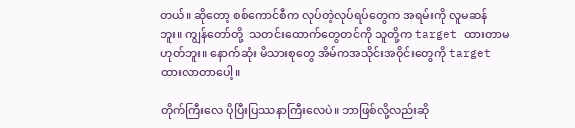တယ်။ ဆိုတော့ စစ်ကောင်စီက လုပ်တဲ့လုပ်ရပ်တွေက အရမ်းကို လူမဆန်ဘူး။ ကျွန်တော်တို့  သတင်းထောက်တွေတင်ကို သူတို့က target ထားတာမဟုတ်ဘူး။ နောက်ဆုံး မိသားစုတွေ အိမ်ကအသိုင်းအဝိုင်းတွေကို target ထားလာတာပေါ့။

တိုက်ကြီးလေ ပိုပြီးပြဿနာကြီးလေပဲ။ ဘာဖြစ်လို့လည်းဆို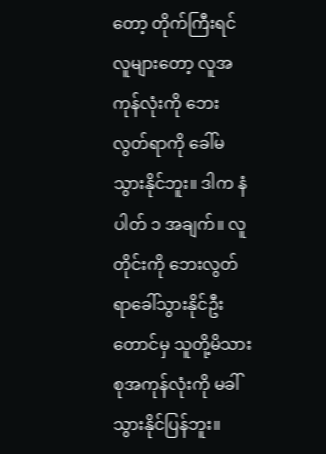တော့ တိုက်ကြီးရင် လူများတော့ လူအကုန်လုံးကို ဘေးလွတ်ရာကို ခေါ်မသွားနိုင်ဘူး။ ဒါက နံပါတ် ၁ အချက်။ လူတိုင်းကို ဘေးလွတ်ရာခေါ်သွားနိုင်ဦးတောင်မှ သူတို့မိသားစုအကုန်လုံးကို မခါ်သွားနိုင်ပြန်ဘူး။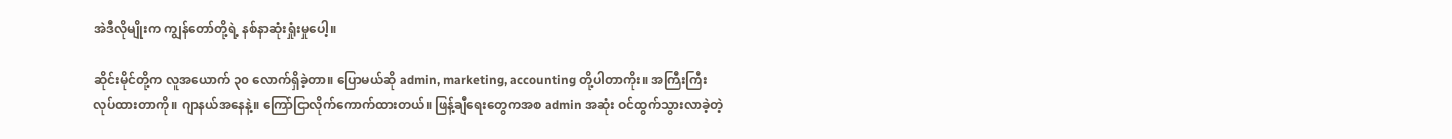အဲဒီလိုမျိုးက ကျွန်တော်တို့ရဲ့ နစ်နာဆုံးရှုံးမှုပေါ့။

ဆိုင်းမိုင်တို့က လူအယောက် ၃၀ လောက်ရှိခဲ့တာ။ ပြောမယ်ဆို admin, marketing, accounting တို့ပါတာကိုး။ အကြီးကြီးလုပ်ထားတာကို။ ဂျာနယ်အနေနဲ့။ ကြော်ငြာလိုက်ကောက်ထားတယ်။ ဖြန့်ချီရေးတွေကအစ admin အဆုံး ဝင်ထွက်သွားလာခဲ့တဲ့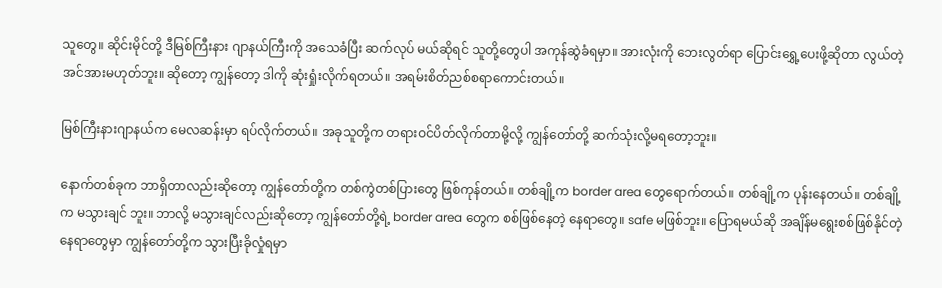သူတွေ။ ဆိုင်းမိုင်တို့ ဒီမြစ်ကြီးနား ဂျာနယ်ကြီးကို အသေခံပြီး ဆက်လုပ် မယ်ဆိုရင် သူတို့တွေပါ အကုန်ဆွဲခံရမှာ။ အားလုံးကို ဘေးလွတ်ရာ ပြောင်းရွှေ့ပေးဖို့ဆိုတာ လွယ်တဲ့အင်အားမဟုတ်ဘူး။ ဆိုတော့ ကျွန်တော့ ဒါကို ဆုံးရှုံးလိုက်ရတယ်။ အရမ်းစိတ်ညစ်စရာကောင်းတယ်။

မြစ်ကြီးနားဂျာနယ်က မေလဆန်းမှာ ရပ်လိုက်တယ်။ အခုသူတို့က တရားဝင်ပိတ်လိုက်တာမို့လို့ ကျွန်တော်တို့ ဆက်သုံးလို့မရတော့ဘူး။

နောက်တစ်ခုက ဘာရှိတာလည်းဆိုတော့ ကျွန်တော်တို့က တစ်ကွဲတစ်ပြားတွေ ဖြစ်ကုန်တယ်။ တစ်ချို့က border area တွေရောက်တယ်။ တစ်ချို့က ပုန်းနေတယ်။ တစ်ချို့က မသွားချင် ဘူး။ ဘာလို့ မသွားချင်လည်းဆိုတော့ ကျွန်တော်တို့ရဲ့ border area တွေက စစ်ဖြစ်နေတဲ့ နေရာတွေ။ safe မဖြစ်ဘူး။ ပြောရမယ်ဆို အချိန်မရွေးစစ်ဖြစ်နိုင်တဲ့ နေရာတွေမှာ ကျွန်တော်တို့က သွားပြီးခိုလှုံရမှာ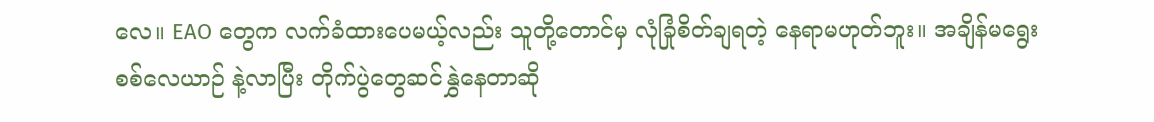လေ။ EAO တွေက လက်ခံထားပေမယ့်လည်း သူတို့တောင်မှ လုံခြုံစိတ်ချရတဲ့ နေရာမဟုတ်ဘူး။ အချိန်မရွေး စစ်လေယာဉ် နဲ့လာပြီး တိုက်ပွဲတွေဆင်နွှဲနေတာဆို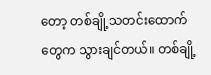တော့ တစ်ချို့သတင်းထောက်တွေက သွားချင်တယ်။ တစ်ချို့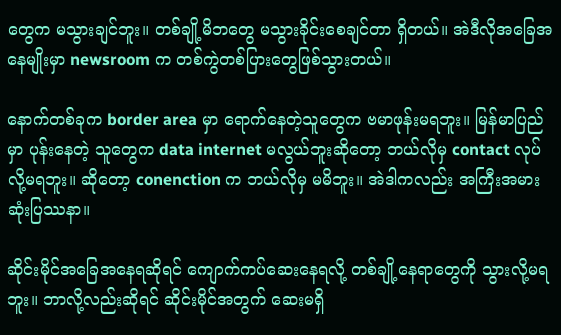တွေက မသွားချင်ဘူး။ တစ်ချို့မိဘတွေ မသွားခိုင်းစေချင်တာ ရှိတယ်။ အဲဒီလိုအခြေအနေမျိုးမှာ newsroom က တစ်ကွဲတစ်ပြားတွေဖြစ်သွားတယ်။

နောက်တစ်ခုက border area မှာ ရောက်နေတဲ့သူတွေက ဗမာဖုန်းမရဘူး။ မြန်မာပြည်မှာ ပုန်းနေတဲ့ သူတွေက data internet မလွယ်ဘူးဆိုတော့ ဘယ်လိုမှ contact လုပ်လို့မရဘူး။ ဆိုတော့ conenction က ဘယ်လိုမှ မမိဘူး။ အဲဒါကလည်း အကြီးအမားဆုံးပြဿနာ။

ဆိုင်းမိုင်အခြေအနေရဆိုရင် ကျောက်ကပ်ဆေးနေရလို့ တစ်ချို့နေရာတွေကို သွားလို့မရဘူး။ ဘာလို့လည်းဆိုရင် ဆိုင်းမိုင်အတွက် ဆေးမရှိ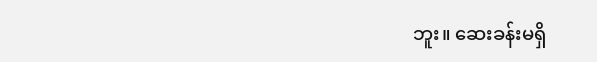ဘူး။ ဆေးခန်းမရှိ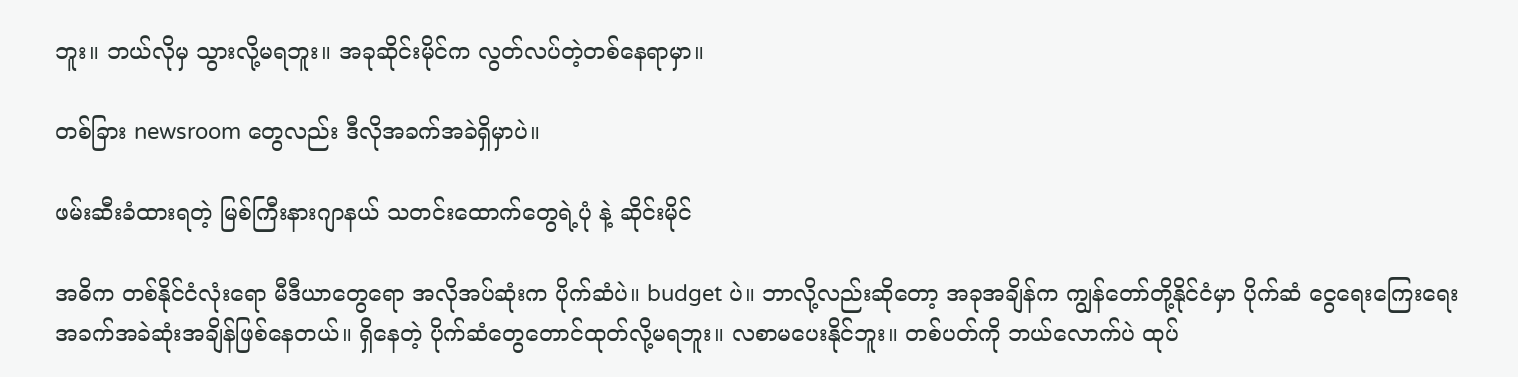ဘူး။ ဘယ်လိုမှ သွားလို့မရဘူး။ အခုဆိုင်းမိုင်က လွတ်လပ်တဲ့တစ်နေရာမှာ။

တစ်ခြား newsroom တွေလည်း ဒီလိုအခက်အခဲရှိမှာပဲ။

ဖမ်းဆီးခံထားရတဲ့ မြစ်ကြီးနားဂျာနယ် သတင်းထောက်တွေရဲ့ပုံ နဲ့ ဆိုင်းမိုင်

အဓိက တစ်နိုင်ငံလုံးရော မီဒီယာတွေရော အလိုအပ်ဆုံးက ပိုက်ဆံပဲ။ budget ပဲ။ ဘာလို့လည်းဆိုတော့ အခုအချိန်က ကျွန်တော်တို့နိုင်ငံမှာ ပိုက်ဆံ ငွေရေးကြေးရေး အခက်အခဲဆုံးအချိန်ဖြစ်နေတယ်။ ရှိနေတဲ့ ပိုက်ဆံတွေတောင်ထုတ်လို့မရဘူး။ လစာမပေးနိုင်ဘူး။ တစ်ပတ်ကို ဘယ်လောက်ပဲ ထုပ်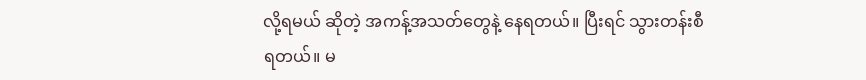လို့ရမယ် ဆိုတဲ့ အကန့်အသတ်တွေနဲ့ နေရတယ်။ ပြီးရင် သွားတန်းစီရတယ်။ မ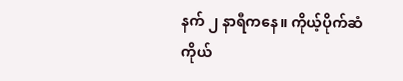နက် ၂ နာရီကနေ။ ကိုယ့်ပိုက်ဆံ ကိုယ်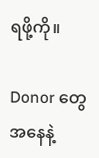ရဖို့ကို။

Donor တွေအနေနဲ့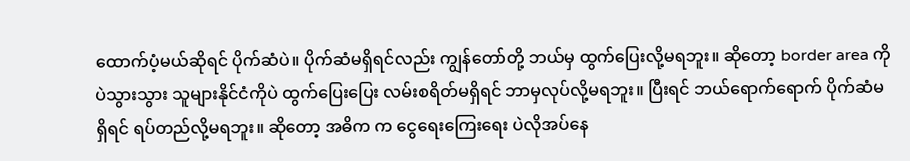ထောက်ပံ့မယ်ဆိုရင် ပိုက်ဆံပဲ။ ပိုက်ဆံမရှိရင်လည်း ကျွန်တော်တို့ ဘယ်မှ ထွက်ပြေးလို့မရဘူး။ ဆိုတော့ border area ကိုပဲသွားသွား သူများနိုင်ငံကိုပဲ ထွက်ပြေးပြေး လမ်းစရိတ်မရှိရင် ဘာမှလုပ်လို့မရဘူး။ ပြီးရင် ဘယ်ရောက်ရောက် ပိုက်ဆံမရှိရင် ရပ်တည်လို့မရဘူး။ ဆိုတော့ အဓိက က ငွေရေးကြေးရေး ပဲလိုအပ်နေ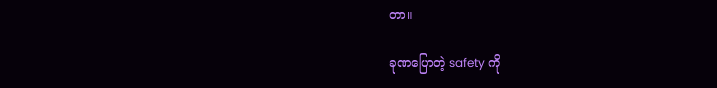တာ။

ခုဏပြောတဲ့ safety ကို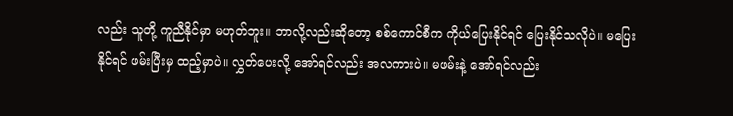လည်း သူတို့ ကူညီနိုင်မှာ မဟုတ်ဘူး။ ဘာလို့လည်းဆိုတော့ စစ်ကောင်စီက ကိုယ်ပြေးနိုင်ရင် ပြေးနိုင်သလိုပဲ။ မပြေးနိုင်ရင် ဖမ်းပြီးမှ ထည့်မှာပဲ။ လွှတ်ပေးလို့ အော်ရင်လည်း အလကားပဲ။ မဖမ်းနဲ့ အော်ရင်လည်း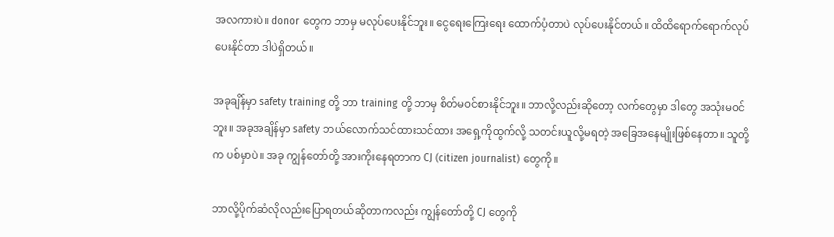အလကားပဲ။ donor တွေက ဘာမှ မလုပ်ပေးနိုင်ဘူး။ ငွေရေးကြေးရေး ထောက်ပံ့တာပဲ လုပ်ပေးနိုင်တယ်။ ထိထိရောက်ရောက်လုပ်ပေးနိုင်တာ ဒါပဲရှိတယ်။

အခုချိန်မှာ safety training တို့ ဘာ training တို့ ဘာမှ စိတ်မဝင်စားနိုင်ဘူး။ ဘာလို့လည်းဆိုတော့ လက်တွေမှာ ဒါတွေ အသုံးမဝင်ဘူး။ အခုအချိန်မှာ safety ဘယ်လောက်သင်ထားသင်ထား အရှေ့ကိုထွက်လို့ သတင်းယူလို့မရတဲ့ အခြေအနေမျိုးဖြစ်နေတာ။ သူတို့က ပစ်မှာပဲ။ အခု ကျွန်တော်တို့ အားကိုးနေရတာက CJ (citizen journalist) တွေကို။

ဘာလို့ပိုက်ဆံလိုလည်းပြောရတယ်ဆိုတာကလည်း ကျွန်တော်တို့ CJ တွေကို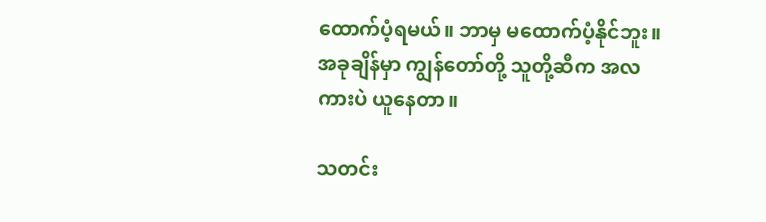ထောက်ပံ့ရမယ်။ ဘာမှ မထောက်ပံ့နိုင်ဘူး။ အခုချိန်မှာ ကျွန်တော်တို့ သူတို့ဆီက အလကားပဲ ယူနေတာ။

သတင်း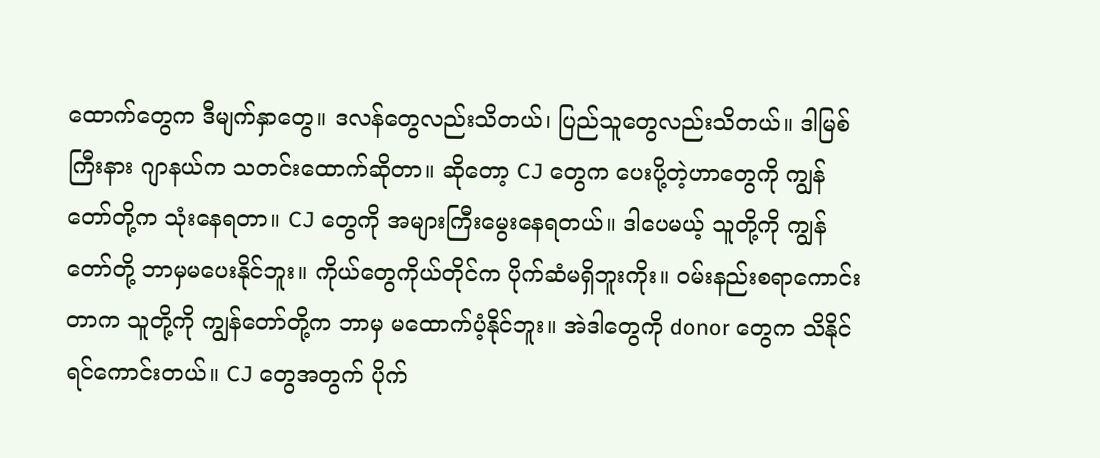ထောက်တွေက ဒီမျက်နှာတွေ။ ဒလန်တွေလည်းသိတယ်၊ ပြည်သူတွေလည်းသိတယ်။ ဒါမြစ်ကြီးနား ဂျာနယ်က သတင်းထောက်ဆိုတာ။ ဆိုတော့ CJ တွေက ပေးပို့တဲ့ဟာတွေကို ကျွန်တော်တို့က သုံးနေရတာ။ CJ တွေကို အများကြီးမွေးနေရတယ်။ ဒါပေမယ့် သူတို့ကို ကျွန်တော်တို့ ဘာမှမပေးနိုင်ဘူး။ ကိုယ်တွေကိုယ်တိုင်က ပိုက်ဆံမရှိဘူးကိုး။ ဝမ်းနည်းစရာကောင်းတာက သူတို့ကို ကျွန်တော်တို့က ဘာမှ မထောက်ပံ့နိုင်ဘူး။ အဲဒါတွေကို donor တွေက သိနိုင်ရင်ကောင်းတယ်။ CJ တွေအတွက် ပိုက်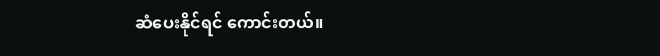ဆံပေးနိုင်ရင် ကောင်းတယ်။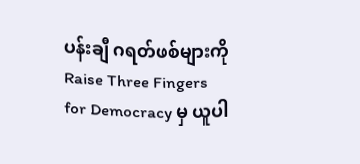ပန်းချီ ဂရတ်ဖစ်များကို Raise Three Fingers for Democracy မှ ယူပါ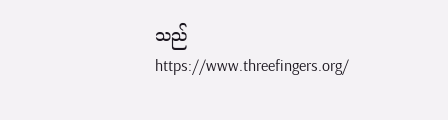သည် https://www.threefingers.org/